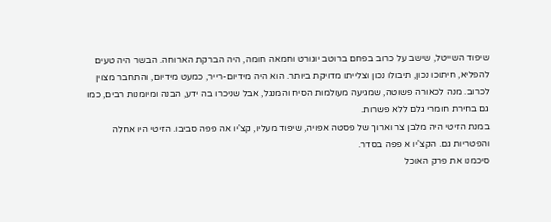שיפוד השייטל, שישב על כרוב בפחם ברוטב יוגורט וחמאה חומה, היה הברקת הארוחה. הבשר היה טעים להפליא, חיתוכו נכון, תיבולו נכון וצלייתו מדויקת ביותר. הוא היה מידיום-רייר, כמעט מידיום, והתחבר מצוין לכרוב. מנה לכאורה פשוטה, שמגיעה מעולמות הסיח והמנגל, אבל שניכרו בה ידע, הבנה ומיומנות רבים, כמו גם בחירת חומרי גלם ללא פשרות.
במנת הזיטי היה מלבן צר וארוך של פסטה אפויה, שיפוד מעליו, קצ'יו אה פפה סביבו. הזיטי היו אחלה והפטריות גם. הקצ'יו א פפה בסדר.
סיכמנו את פרק האוכל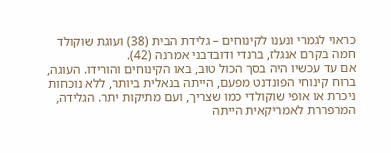כראוי לגמרי ונענו לקינוחים – גלידת הבית (38) ועוגת שוקולד חמה בקרם אנגלז, ברנדי ודובדבני אמרנה (42).
אם עד עכשיו היה בסך הכול טוב, באו הקינוחים והורידו. העוגה, ברוח קינוחי הפונדנט מפעם, הייתה בנאלית ביותר, ללא נוכחות ניכרת או אופי שוקולדי כמו שצריך, ועם מתיקות יתר. הגלידה, המרפררת לאמריקאית הייתה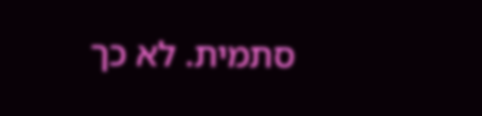סתמית. לא כך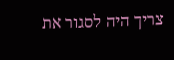צריך היה לסגור את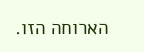הארוחה הזו.